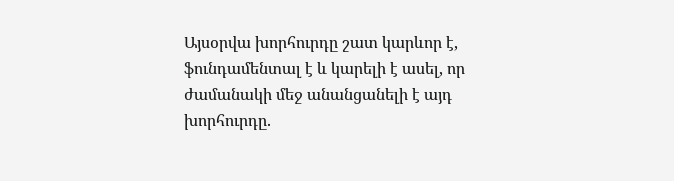Այսօրվա խորհուրդը շատ կարևոր է, ֆունդամենտալ է և կարելի է ասել, որ ժամանակի մեջ անանցանելի է այդ խորհուրդը.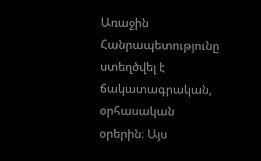Առաջին Հանրապետությունը ստեղծվել է ճակատագրական, օրհասական օրերին։ Այս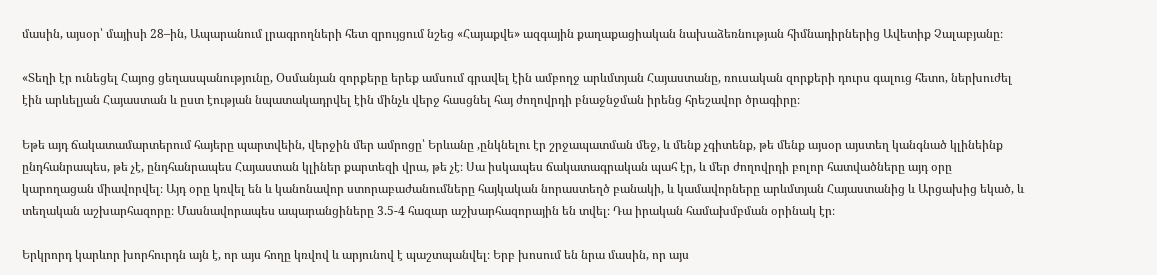մասին, այսօր՝ մայիսի 28–ին, Ապարանում լրագրողների հետ զրույցում նշեց «Հայաքվե» ազգային քաղաքացիական նախաձեռնության հիմնադիրներից Ավետիք Չալաբյանը։

«Տեղի էր ունեցել Հայոց ցեղասպանությունը, Օսմանյան զորքերը երեք ամսում գրավել էին ամբողջ արևմտյան Հայաստանը, ռուսական զորքերի դուրս գալուց հետո, ներխուժել էին արևելյան Հայաստան և ըստ էության նպատակադրվել էին մինչև վերջ հասցնել հայ ժողովրդի բնաջնջման իրենց հրեշավոր ծրագիրը։

Եթե այդ ճակատամարտերում հայերը պարտվեին, վերջին մեր ամրոցը՝ Երևանը ,ընկնելու էր շրջապատման մեջ, և մենք չգիտենք, թե մենք այսօր այստեղ կանգնած կլինեինք ընդհանրապես, թե չէ, ընդհանրապես Հայաստան կլիներ քարտեզի վրա, թե չէ։ Սա իսկապես ճակատագրական պահ էր, և մեր ժողովրդի բոլոր հատվածները այդ օրը կարողացան միավորվել։ Այդ օրը կռվել են և կանոնավոր ստորաբաժանումները հայկական նորաստեղծ բանակի, և կամավորները արևմտյան Հայաստանից և Արցախից եկած, և տեղական աշխարհազորը։ Մասնավորապես ապարանցիները 3.5-4 հազար աշխարհազորային են տվել։ Դա իրական համախմբման օրինակ էր։

Երկրորդ կարևոր խորհուրդն այն է, որ այս հողը կռվով և արյունով է պաշտպանվել։ Երբ խոսում են նրա մասին, որ այս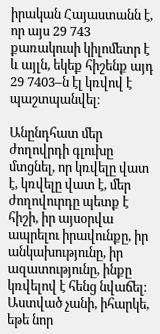իրական Հայաստանն է, որ այս 29 743 քառակուսի կիլոմետր է և այլն, եկեք հիշենք այդ 29 7403–ն էլ կռվով է պաշտպանվել։

Անընդհատ մեր ժողովրդի գլուխը մտցնել, որ կռվելը վատ է, կռվելը վատ է, մեր ժողովուրդը պետք է հիշի, իր այսօրվա ապրելու իրավունքը, իր անկախությունը, իր ազատությունը, ինքը կռվելով է հենց նվաճել։ Աստված չանի, իհարկե, եթե նոր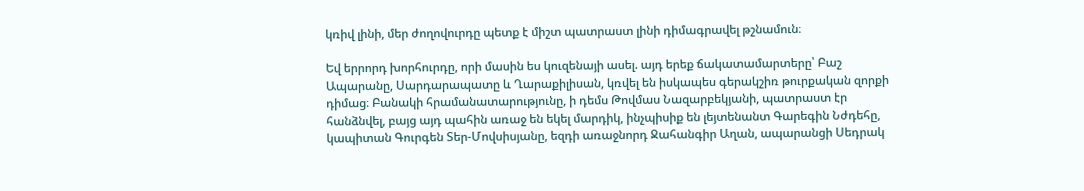կռիվ լինի, մեր ժողովուրդը պետք է միշտ պատրաստ լինի դիմագրավել թշնամուն։

Եվ երրորդ խորհուրդը, որի մասին ես կուզենայի ասել. այդ երեք ճակատամարտերը՝ Բաշ Ապարանը, Սարդարապատը և Ղարաքիլիսան, կռվել են իսկապես գերակշիռ թուրքական զորքի դիմաց։ Բանակի հրամանատարությունը, ի դեմս Թովմաս Նազարբեկյանի, պատրաստ էր հանձնվել, բայց այդ պահին առաջ են եկել մարդիկ, ինչպիսիք են լեյտենանտ Գարեգին Նժդեհը, կապիտան Գուրգեն Տեր-Մովսիսյանը, եզդի առաջնորդ Ջահանգիր Աղան, ապարանցի Սեդրակ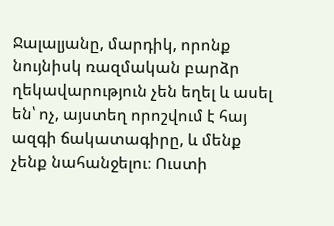Ջալալյանը, մարդիկ, որոնք նույնիսկ ռազմական բարձր ղեկավարություն չեն եղել և ասել են՝ ոչ, այստեղ որոշվում է հայ ազգի ճակատագիրը, և մենք չենք նահանջելու։ Ուստի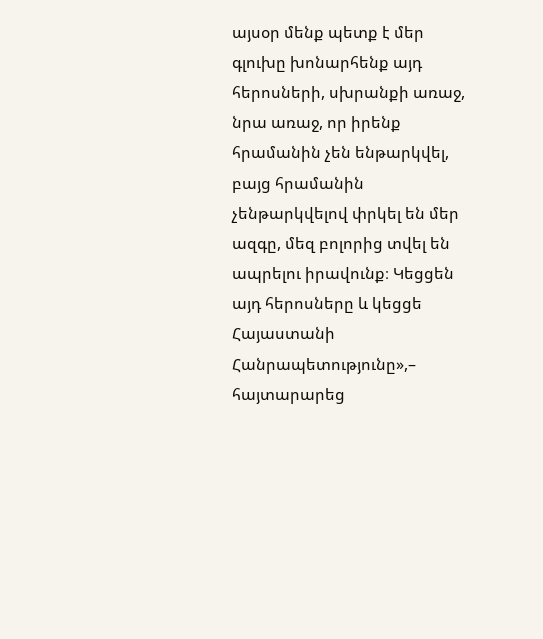այսօր մենք պետք է մեր գլուխը խոնարհենք այդ հերոսների, սխրանքի առաջ, նրա առաջ, որ իրենք հրամանին չեն ենթարկվել, բայց հրամանին չենթարկվելով փրկել են մեր ազգը, մեզ բոլորից տվել են ապրելու իրավունք։ Կեցցեն այդ հերոսները և կեցցե Հայաստանի Հանրապետությունը»,– հայտարարեց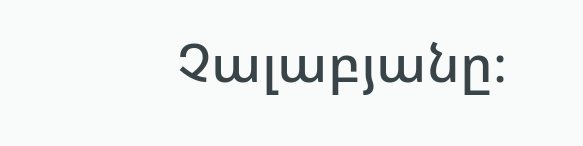Չալաբյանը։